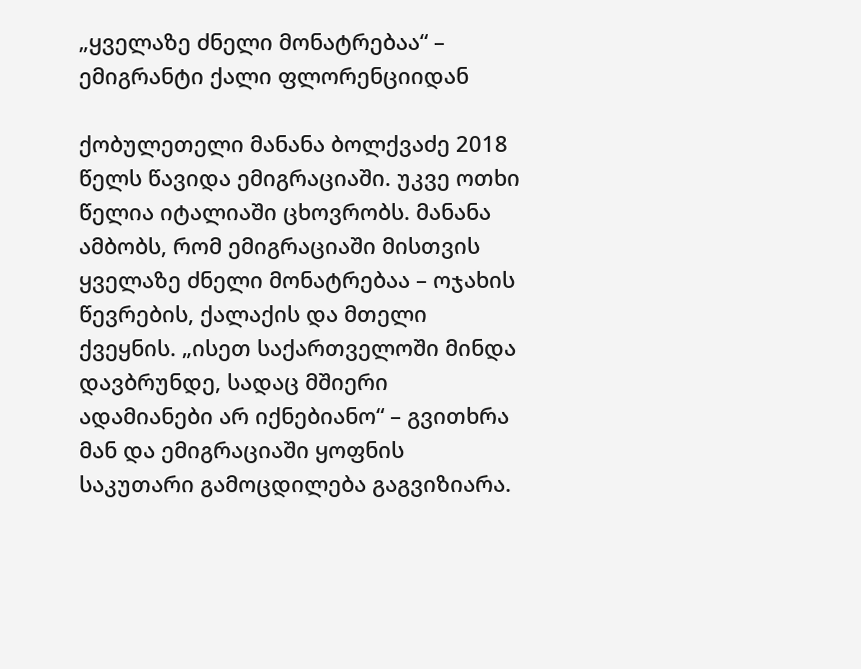„ყველაზე ძნელი მონატრებაა“ – ემიგრანტი ქალი ფლორენციიდან

ქობულეთელი მანანა ბოლქვაძე 2018 წელს წავიდა ემიგრაციაში. უკვე ოთხი წელია იტალიაში ცხოვრობს. მანანა ამბობს, რომ ემიგრაციაში მისთვის ყველაზე ძნელი მონატრებაა – ოჯახის წევრების, ქალაქის და მთელი ქვეყნის. „ისეთ საქართველოში მინდა დავბრუნდე, სადაც მშიერი ადამიანები არ იქნებიანო“ – გვითხრა მან და ემიგრაციაში ყოფნის საკუთარი გამოცდილება გაგვიზიარა.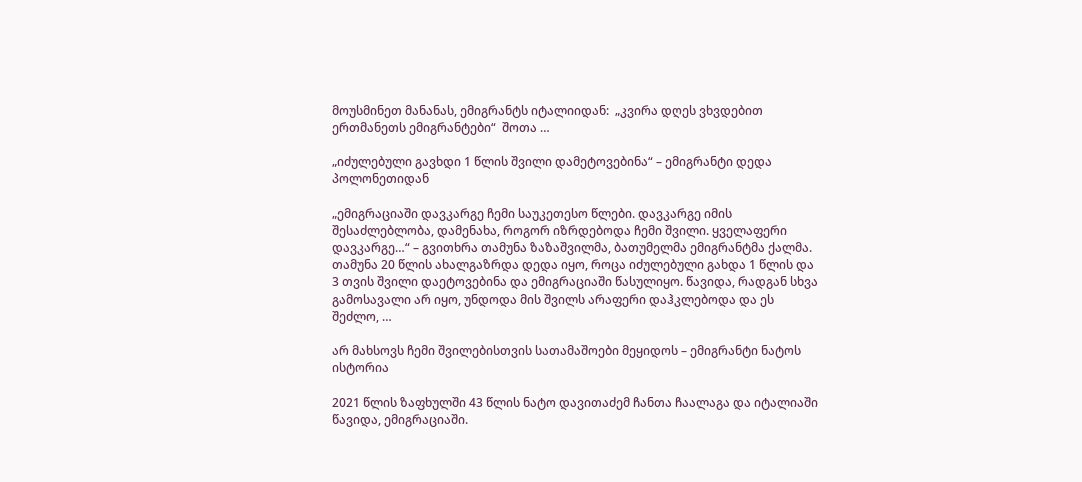მოუსმინეთ მანანას, ემიგრანტს იტალიიდან:  „კვირა დღეს ვხვდებით ერთმანეთს ემიგრანტები“  შოთა …

„იძულებული გავხდი 1 წლის შვილი დამეტოვებინა“ – ემიგრანტი დედა პოლონეთიდან

„ემიგრაციაში დავკარგე ჩემი საუკეთესო წლები. დავკარგე იმის შესაძლებლობა, დამენახა, როგორ იზრდებოდა ჩემი შვილი. ყველაფერი დავკარგე…“ – გვითხრა თამუნა ზაზაშვილმა, ბათუმელმა ემიგრანტმა ქალმა. თამუნა 20 წლის ახალგაზრდა დედა იყო, როცა იძულებული გახდა 1 წლის და 3 თვის შვილი დაეტოვებინა და ემიგრაციაში წასულიყო. წავიდა, რადგან სხვა გამოსავალი არ იყო, უნდოდა მის შვილს არაფერი დაჰკლებოდა და ეს შეძლო, …

არ მახსოვს ჩემი შვილებისთვის სათამაშოები მეყიდოს – ემიგრანტი ნატოს ისტორია

2021 წლის ზაფხულში 43 წლის ნატო დავითაძემ ჩანთა ჩაალაგა და იტალიაში წავიდა, ემიგრაციაში.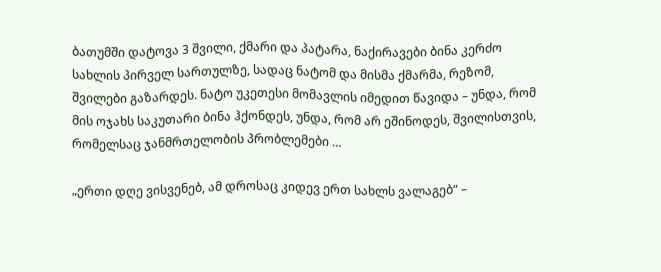ბათუმში დატოვა 3 შვილი, ქმარი და პატარა, ნაქირავები ბინა კერძო სახლის პირველ სართულზე, სადაც ნატომ და მისმა ქმარმა, რეზომ, შვილები გაზარდეს. ნატო უკეთესი მომავლის იმედით წავიდა – უნდა, რომ მის ოჯახს საკუთარი ბინა ჰქონდეს, უნდა, რომ არ ეშინოდეს, შვილისთვის, რომელსაც ჯანმრთელობის პრობლემები …

„ერთი დღე ვისვენებ, ამ დროსაც კიდევ ერთ სახლს ვალაგებ“ –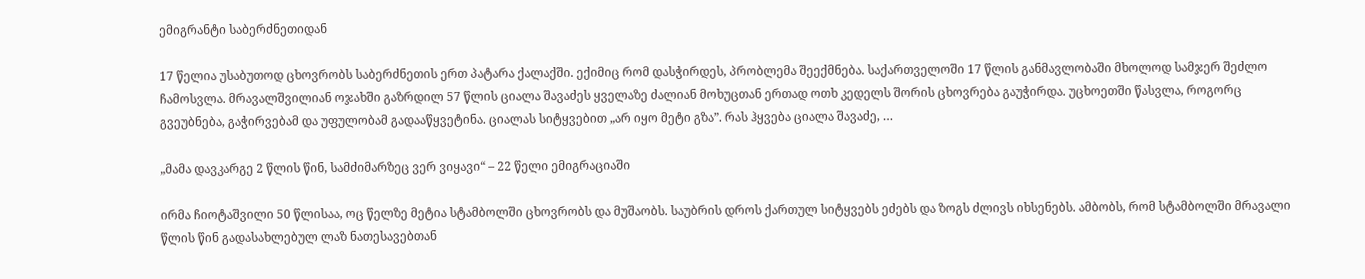ემიგრანტი საბერძნეთიდან

17 წელია უსაბუთოდ ცხოვრობს საბერძნეთის ერთ პატარა ქალაქში. ექიმიც რომ დასჭირდეს, პრობლემა შეექმნება. საქართველოში 17 წლის განმავლობაში მხოლოდ სამჯერ შეძლო ჩამოსვლა. მრავალშვილიან ოჯახში გაზრდილ 57 წლის ციალა შავაძეს ყველაზე ძალიან მოხუცთან ერთად ოთხ კედელს შორის ცხოვრება გაუჭირდა. უცხოეთში წასვლა, როგორც გვეუბნება, გაჭირვებამ და უფულობამ გადააწყვეტინა. ციალას სიტყვებით „არ იყო მეტი გზა”. რას ჰყვება ციალა შავაძე, …

„მამა დავკარგე 2 წლის წინ, სამძიმარზეც ვერ ვიყავი“ – 22 წელი ემიგრაციაში

ირმა ჩიოტაშვილი 50 წლისაა, ოც წელზე მეტია სტამბოლში ცხოვრობს და მუშაობს. საუბრის დროს ქართულ სიტყვებს ეძებს და ზოგს ძლივს იხსენებს. ამბობს, რომ სტამბოლში მრავალი წლის წინ გადასახლებულ ლაზ ნათესავებთან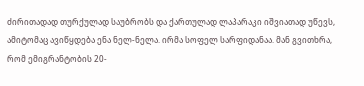ძირითადად თურქულად საუბრობს და ქართულად ლაპარაკი იშვიათად უწევს, ამიტომაც ავიწყდება ენა ნელ-ნელა. ირმა სოფელ სარფიდანაა. მან გვითხრა, რომ ემიგრანტობის 20-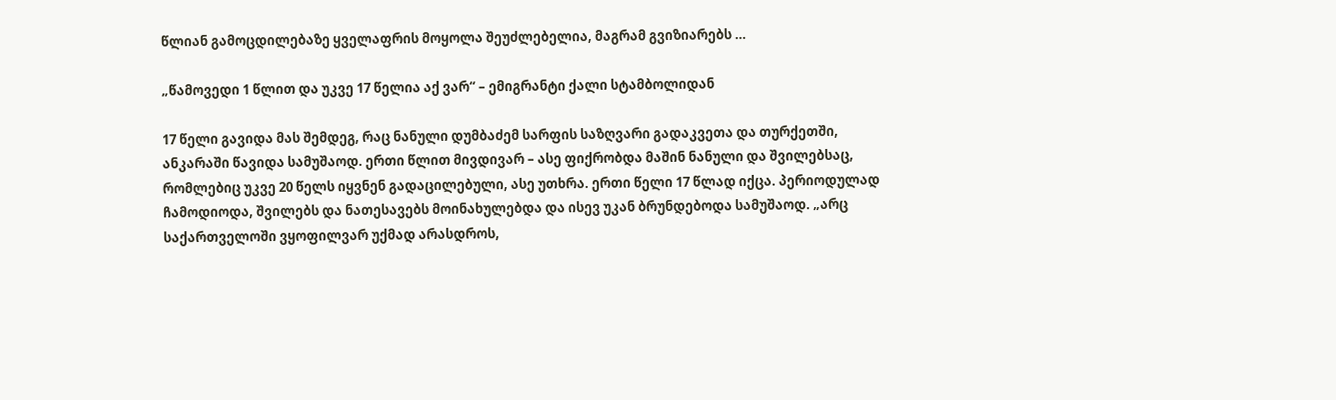წლიან გამოცდილებაზე ყველაფრის მოყოლა შეუძლებელია, მაგრამ გვიზიარებს …

„წამოვედი 1 წლით და უკვე 17 წელია აქ ვარ“ – ემიგრანტი ქალი სტამბოლიდან

17 წელი გავიდა მას შემდეგ, რაც ნანული დუმბაძემ სარფის საზღვარი გადაკვეთა და თურქეთში, ანკარაში წავიდა სამუშაოდ. ერთი წლით მივდივარ – ასე ფიქრობდა მაშინ ნანული და შვილებსაც, რომლებიც უკვე 20 წელს იყვნენ გადაცილებული, ასე უთხრა. ერთი წელი 17 წლად იქცა. პერიოდულად ჩამოდიოდა, შვილებს და ნათესავებს მოინახულებდა და ისევ უკან ბრუნდებოდა სამუშაოდ. „არც საქართველოში ვყოფილვარ უქმად არასდროს,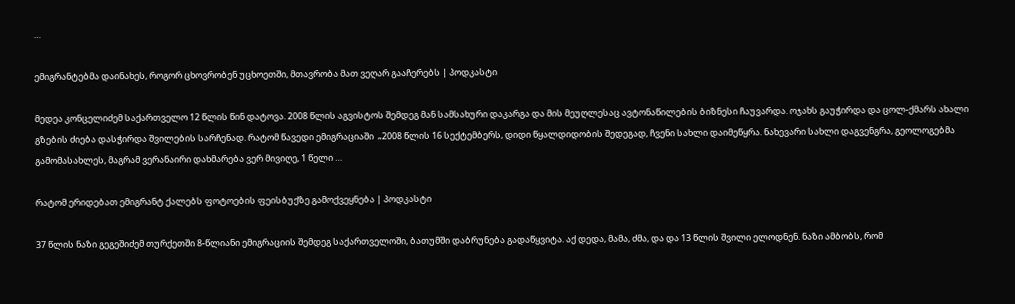…

ემიგრანტებმა დაინახეს, როგორ ცხოვრობენ უცხოეთში, მთავრობა მათ ვეღარ გააჩერებს | პოდკასტი

მედეა კონცელიძემ საქართველო 12 წლის წინ დატოვა. 2008 წლის აგვისტოს შემდეგ მან სამსახური დაკარგა და მის მეუღლესაც ავტონაწილების ბიზნესი ჩაუვარდა. ოჯახს გაუჭირდა და ცოლ-ქმარს ახალი გზების ძიება დასჭირდა შვილების სარჩენად. რატომ წავედი ემიგრაციაში  „2008 წლის 16 სექტემბერს, დიდი წყალდიდობის შედეგად, ჩვენი სახლი დაიმეწყრა. ნახევარი სახლი დაგვენგრა, გეოლოგებმა გამომასახლეს, მაგრამ ვერანაირი დახმარება ვერ მივიღე, 1 წელი …

რატომ ერიდებათ ემიგრანტ ქალებს ფოტოების ფეისბუქზე გამოქვეყნება | პოდკასტი

37 წლის ნაზი გეგეშიძემ თურქეთში 8-წლიანი ემიგრაციის შემდეგ საქართველოში, ბათუმში დაბრუნება გადაწყვიტა. აქ დედა, მამა, ძმა, და და 13 წლის შვილი ელოდნენ. ნაზი ამბობს, რომ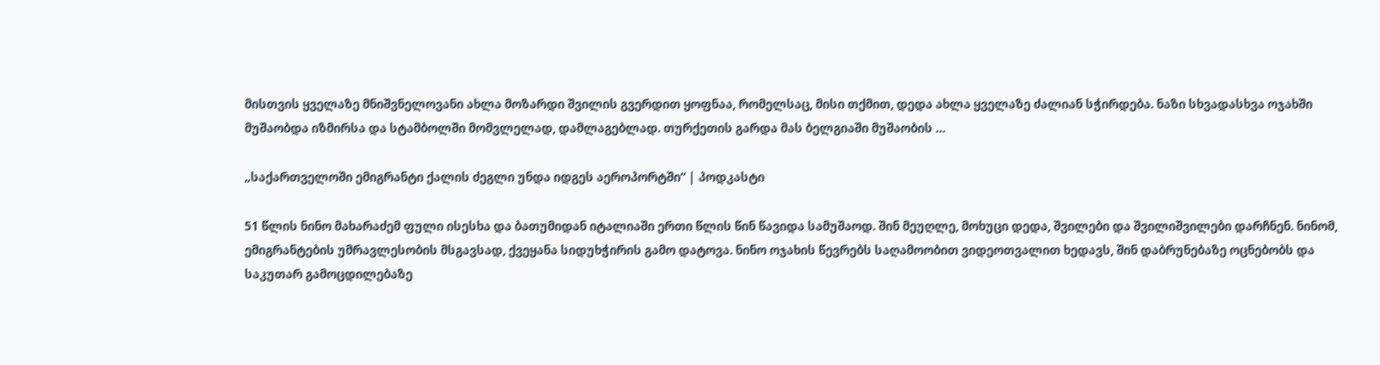მისთვის ყველაზე მნიშვნელოვანი ახლა მოზარდი შვილის გვერდით ყოფნაა, რომელსაც, მისი თქმით, დედა ახლა ყველაზე ძალიან სჭირდება. ნაზი სხვადასხვა ოჯახში მუშაობდა იზმირსა და სტამბოლში მომვლელად, დამლაგებლად. თურქეთის გარდა მას ბელგიაში მუშაობის …

„საქართველოში ემიგრანტი ქალის ძეგლი უნდა იდგეს აეროპორტში“ | პოდკასტი

51 წლის ნინო მახარაძემ ფული ისესხა და ბათუმიდან იტალიაში ერთი წლის წინ წავიდა სამუშაოდ. შინ მეუღლე, მოხუცი დედა, შვილები და შვილიშვილები დარჩნენ. ნინომ, ემიგრანტების უმრავლესობის მსგავსად, ქვეყანა სიდუხჭირის გამო დატოვა. ნინო ოჯახის წევრებს საღამოობით ვიდეოთვალით ხედავს, შინ დაბრუნებაზე ოცნებობს და საკუთარ გამოცდილებაზე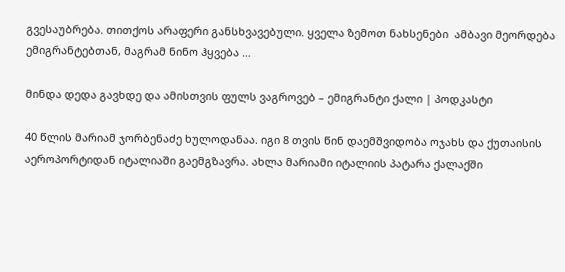გვესაუბრება. თითქოს არაფერი განსხვავებული. ყველა ზემოთ ნახსენები  ამბავი მეორდება ემიგრანტებთან, მაგრამ ნინო ჰყვება …

მინდა დედა გავხდე და ამისთვის ფულს ვაგროვებ – ემიგრანტი ქალი | პოდკასტი

40 წლის მარიამ ჯორბენაძე ხულოდანაა. იგი 8 თვის წინ დაემშვიდობა ოჯახს და ქუთაისის აეროპორტიდან იტალიაში გაემგზავრა. ახლა მარიამი იტალიის პატარა ქალაქში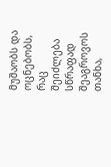მუშაობს და ოცნებობს, რაც შეიძლება სწრაფად შეაგროვოს თანხა,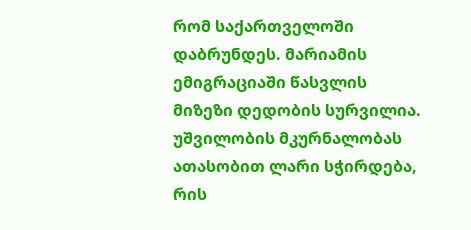რომ საქართველოში დაბრუნდეს. მარიამის ემიგრაციაში წასვლის მიზეზი დედობის სურვილია. უშვილობის მკურნალობას ათასობით ლარი სჭირდება, რის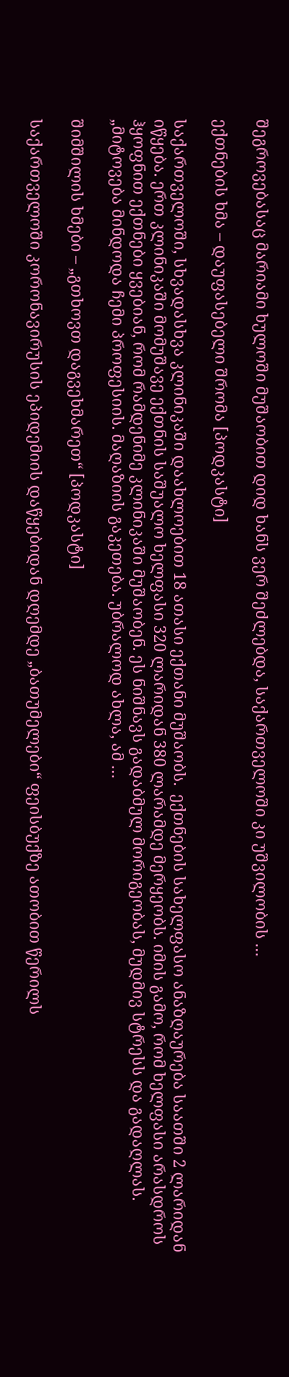შეგროვებასაც მარიამი ხულოში მუშაობით დიდ ხანს ვერ შეძლებდა, საქართველოში კი უშვილობის …

ექთნების ხმა – დაუფასებელი შრომა [პოდკასტი]

საქართველოში, სხვადასხვა კლინიკაში დაახლოებით 18 ათასი ექთანი მუშაობს.  ექთნების სახელფასო ანაზღაურება საათში 2 ლარიდან იწყება. ერთ კლინიკაში მომუშავე ექთნის საშუალო ხელფასი 320 ლარიდან 380 ლარამდე მერყეობს. იმის გამო, რომ ხელფასი არასდროს ჰყოფნით ექთნები ყვებიან, რომ რამდენიმე კლინიკაში მუშაობენ. ეს ნიშნავს გადაბმულ მორიგეობას, მუდმივ სტრესს და გადაღლას. „მიტოვება მინდოდა ჩემი პროფესიის. მაღაზიის გაკეთება. უბრალოდ ახლა, ამ …

შიმშილის ხმები – „გთხოვთ დაგვეხმარეთ“ [პოდკასტი]

საქართველოში კორონავირუსის ეპიდემიის დაწყებიდან დღემდე „ბათუმელები“ ფეისბუქზე ათობით წერილს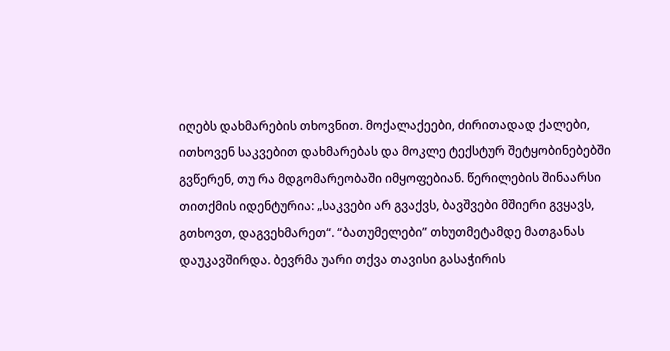იღებს დახმარების თხოვნით. მოქალაქეები, ძირითადად ქალები, ითხოვენ საკვებით დახმარებას და მოკლე ტექსტურ შეტყობინებებში გვწერენ, თუ რა მდგომარეობაში იმყოფებიან. წერილების შინაარსი თითქმის იდენტურია: „საკვები არ გვაქვს, ბავშვები მშიერი გვყავს, გთხოვთ, დაგვეხმარეთ“. “ბათუმელები” თხუთმეტამდე მათგანას დაუკავშირდა. ბევრმა უარი თქვა თავისი გასაჭირის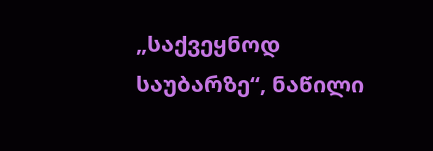„საქვეყნოდ საუბარზე“, ნაწილი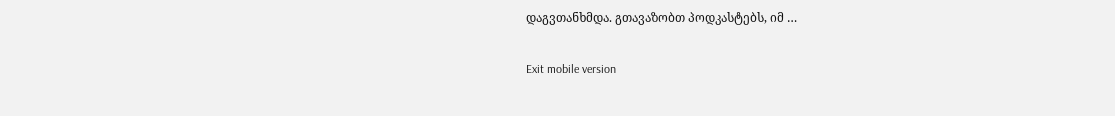დაგვთანხმდა. გთავაზობთ პოდკასტებს, იმ …

Exit mobile version